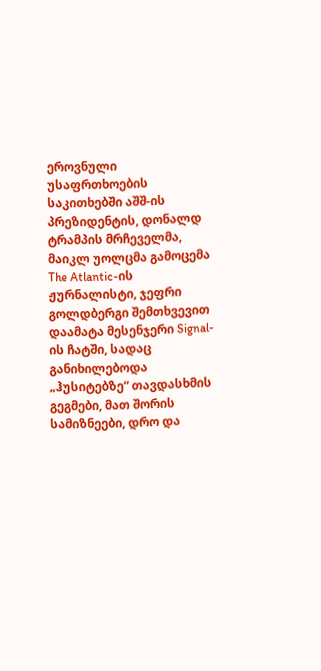ეროვნული უსაფრთხოების საკითხებში აშშ-ის პრეზიდენტის, დონალდ ტრამპის მრჩეველმა, მაიკლ უოლცმა გამოცემა The Atlantic-ის ჟურნალისტი, ჯეფრი გოლდბერგი შემთხვევით დაამატა მესენჯერი Signal-ის ჩატში, სადაც განიხილებოდა „ჰუსიტებზე“ თავდასხმის გეგმები, მათ შორის სამიზნეები, დრო და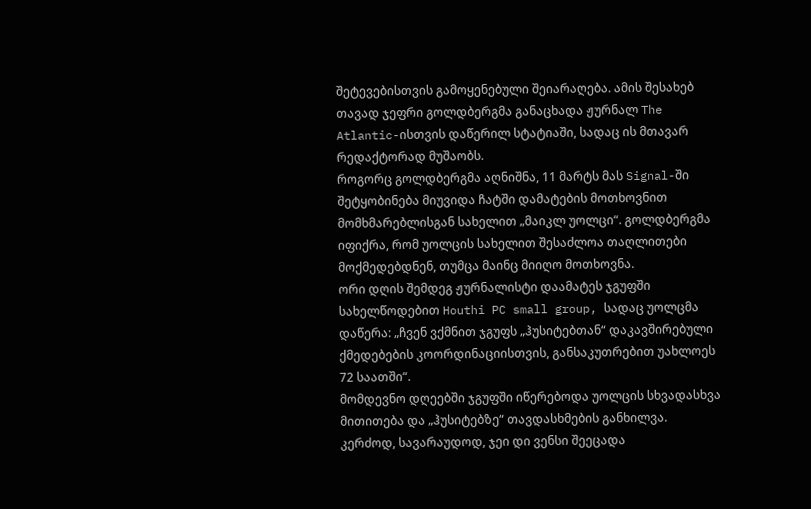შეტევებისთვის გამოყენებული შეიარაღება. ამის შესახებ თავად ჯეფრი გოლდბერგმა განაცხადა ჟურნალ The Atlantic-ისთვის დაწერილ სტატიაში, სადაც ის მთავარ რედაქტორად მუშაობს.
როგორც გოლდბერგმა აღნიშნა, 11 მარტს მას Signal-ში შეტყობინება მიუვიდა ჩატში დამატების მოთხოვნით მომხმარებლისგან სახელით „მაიკლ უოლცი“. გოლდბერგმა იფიქრა, რომ უოლცის სახელით შესაძლოა თაღლითები მოქმედებდნენ, თუმცა მაინც მიიღო მოთხოვნა.
ორი დღის შემდეგ ჟურნალისტი დაამატეს ჯგუფში სახელწოდებით Houthi PC small group, სადაც უოლცმა დაწერა: „ჩვენ ვქმნით ჯგუფს „ჰუსიტებთან“ დაკავშირებული ქმედებების კოორდინაციისთვის, განსაკუთრებით უახლოეს 72 საათში“.
მომდევნო დღეებში ჯგუფში იწერებოდა უოლცის სხვადასხვა მითითება და „ჰუსიტებზე“ თავდასხმების განხილვა. კერძოდ, სავარაუდოდ, ჯეი დი ვენსი შეეცადა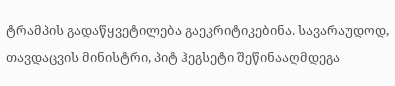ტრამპის გადაწყვეტილება გაეკრიტიკებინა. სავარაუდოდ, თავდაცვის მინისტრი, პიტ ჰეგსეტი შეწინააღმდეგა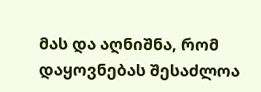მას და აღნიშნა, რომ დაყოვნებას შესაძლოა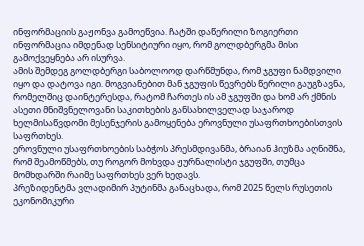ინფორმაციის გაჟონვა გამოეწვია. ჩატში დაწერილი ზოგიერთი ინფორმაცია იმდენად სენსიტიური იყო, რომ გოლდბერგმა მისი გამოქვეყნება არ ისურვა.
ამის შემდეგ გოლდბერგი საბოლოოდ დარწმუნდა, რომ ჯგუფი ნამდვილი იყო და დატოვა იგი. მოგვიანებით მან ჯგუფის წევრებს წერილი გაუგზავნა, რომელშიც დაინტერესდა, რატომ ჩართეს ის ამ ჯგუფში და ხომ არ ქმნის ასეთი მნიშვნელოვანი საკითხების განსახილველად საჯაროდ ხელმისაწვდომი მესენჯერის გამოყენება ეროვნული უსაფრთხოებისთვის საფრთხეს.
ეროვნული უსაფრთხოების საბჭოს პრესმდივანმა, ბრაიან ჰიუზმა აღნიშნა, რომ შეამოწმებს, თუ როგორ მოხვდა ჟურნალისტი ჯგუფში, თუმცა მომხდარში რაიმე საფრთხეს ვერ ხედავს.
პრეზიდენტმა ვლადიმირ პუტინმა განაცხადა, რომ 2025 წელს რუსეთის ეკონომიკური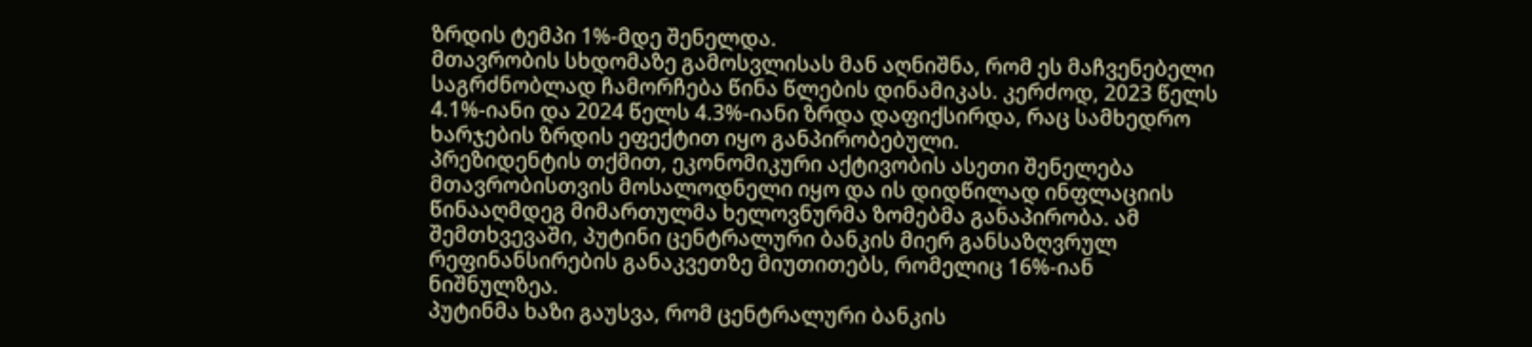ზრდის ტემპი 1%-მდე შენელდა.
მთავრობის სხდომაზე გამოსვლისას მან აღნიშნა, რომ ეს მაჩვენებელი საგრძნობლად ჩამორჩება წინა წლების დინამიკას. კერძოდ, 2023 წელს 4.1%-იანი და 2024 წელს 4.3%-იანი ზრდა დაფიქსირდა, რაც სამხედრო ხარჯების ზრდის ეფექტით იყო განპირობებული.
პრეზიდენტის თქმით, ეკონომიკური აქტივობის ასეთი შენელება მთავრობისთვის მოსალოდნელი იყო და ის დიდწილად ინფლაციის წინააღმდეგ მიმართულმა ხელოვნურმა ზომებმა განაპირობა. ამ შემთხვევაში, პუტინი ცენტრალური ბანკის მიერ განსაზღვრულ რეფინანსირების განაკვეთზე მიუთითებს, რომელიც 16%-იან ნიშნულზეა.
პუტინმა ხაზი გაუსვა, რომ ცენტრალური ბანკის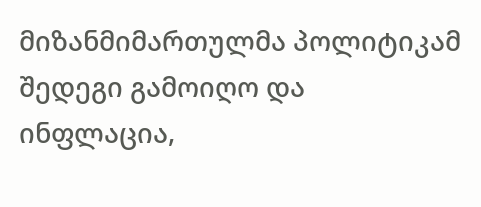მიზანმიმართულმა პოლიტიკამ შედეგი გამოიღო და ინფლაცია,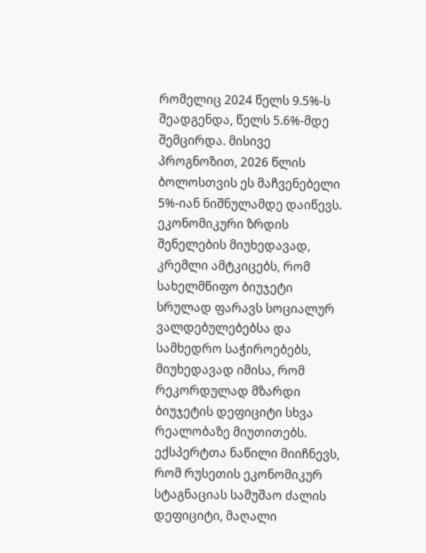რომელიც 2024 წელს 9.5%-ს შეადგენდა, წელს 5.6%-მდე შემცირდა. მისივე პროგნოზით, 2026 წლის ბოლოსთვის ეს მაჩვენებელი 5%-იან ნიშნულამდე დაიწევს.
ეკონომიკური ზრდის შენელების მიუხედავად, კრემლი ამტკიცებს, რომ სახელმწიფო ბიუჯეტი სრულად ფარავს სოციალურ ვალდებულებებსა და სამხედრო საჭიროებებს, მიუხედავად იმისა, რომ რეკორდულად მზარდი ბიუჯეტის დეფიციტი სხვა რეალობაზე მიუთითებს.
ექსპერტთა ნაწილი მიიჩნევს, რომ რუსეთის ეკონომიკურ სტაგნაციას სამუშაო ძალის დეფიციტი, მაღალი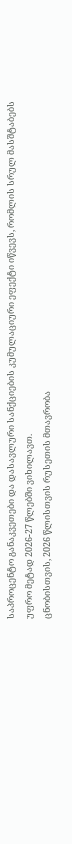საპროცენტო განაკვეთები და დასავლური სანქციების კუმულაციური ეფექტი იწვევს, რომლის სრულ მასშტაბებს უფრო მეტად 2026-27 წლებში ვიხილავთ.
ცნობისთვის, 2026 წლისთვის რუსეთის მთავრობა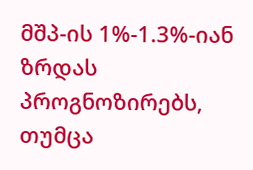მშპ-ის 1%-1.3%-იან ზრდას პროგნოზირებს, თუმცა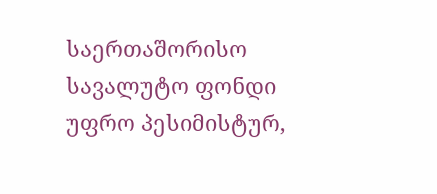საერთაშორისო სავალუტო ფონდი უფრო პესიმისტურ,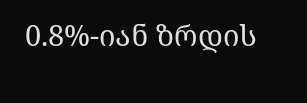0.8%-იან ზრდის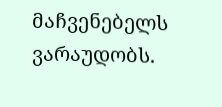მაჩვენებელს ვარაუდობს.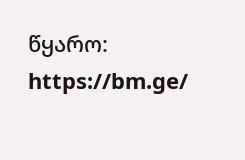წყარო: https://bm.ge/